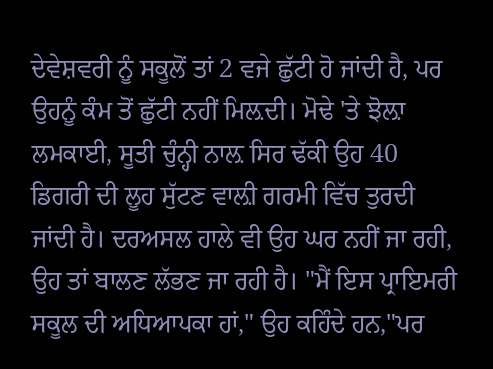ਦੇਵੇਸ਼ਵਰੀ ਨੂੰ ਸਕੂਲੋਂ ਤਾਂ 2 ਵਜੇ ਛੁੱਟੀ ਹੋ ਜਾਂਦੀ ਹੈ, ਪਰ ਉਹਨੂੰ ਕੰਮ ਤੋਂ ਛੁੱਟੀ ਨਹੀਂ ਮਿਲ਼ਦੀ। ਮੋਢੇ 'ਤੇ ਝੋਲ਼ਾ ਲਮਕਾਈ, ਸੂਤੀ ਚੁੰਨ੍ਹੀ ਨਾਲ਼ ਸਿਰ ਢੱਕੀ ਉਹ 40 ਡਿਗਰੀ ਦੀ ਲੂਹ ਸੁੱਟਣ ਵਾਲ਼ੀ ਗਰਮੀ ਵਿੱਚ ਤੁਰਦੀ ਜਾਂਦੀ ਹੈ। ਦਰਅਸਲ ਹਾਲੇ ਵੀ ਉਹ ਘਰ ਨਹੀਂ ਜਾ ਰਹੀ, ਉਹ ਤਾਂ ਬਾਲਣ ਲੱਭਣ ਜਾ ਰਹੀ ਹੈ। "ਮੈਂ ਇਸ ਪ੍ਰਾਇਮਰੀ ਸਕੂਲ ਦੀ ਅਧਿਆਪਕਾ ਹਾਂ," ਉਹ ਕਹਿੰਦੇ ਹਨ,"ਪਰ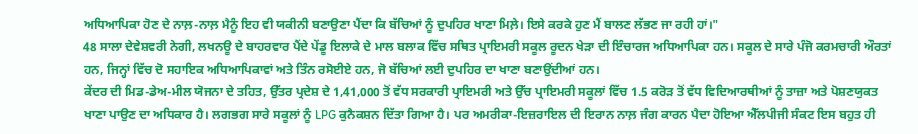ਅਧਿਆਪਿਕਾ ਹੋਣ ਦੇ ਨਾਲ਼-ਨਾਲ਼ ਮੈਨੂੰ ਇਹ ਵੀ ਯਕੀਨੀ ਬਣਾਉਣਾ ਪੈਂਦਾ ਕਿ ਬੱਚਿਆਂ ਨੂੰ ਦੁਪਹਿਰ ਖਾਣਾ ਮਿਲ਼ੇ। ਇਸੇ ਕਰਕੇ ਹੁਣ ਮੈਂ ਬਾਲਣ ਲੱਭਣ ਜਾ ਰਹੀ ਹਾਂ।"
48 ਸਾਲਾ ਦੇਵੇਸ਼ਵਰੀ ਨੇਗੀ, ਲਖਨਊ ਦੇ ਬਾਹਰਵਾਰ ਪੈਂਦੇ ਪੇਂਡੂ ਇਲਾਕੇ ਦੇ ਮਾਲ ਬਲਾਕ ਵਿੱਚ ਸਥਿਤ ਪ੍ਰਾਇਮਰੀ ਸਕੂਲ ਰੂਦਨ ਖੇੜਾ ਦੀ ਇੰਚਾਰਜ ਅਧਿਆਪਿਕਾ ਹਨ। ਸਕੂਲ ਦੇ ਸਾਰੇ ਪੰਜੋ ਕਰਮਚਾਰੀ ਔਰਤਾਂ ਹਨ, ਜਿਨ੍ਹਾਂ ਵਿੱਚ ਦੋ ਸਹਾਇਕ ਅਧਿਆਪਿਕਾਵਾਂ ਅਤੇ ਤਿੰਨ ਰਸੋਈਏ ਹਨ, ਜੋ ਬੱਚਿਆਂ ਲਈ ਦੁਪਹਿਰ ਦਾ ਖਾਣਾ ਬਣਾਉਂਦੀਆਂ ਹਨ।
ਕੇਂਦਰ ਦੀ ਮਿਡ-ਡੇਅ-ਮੀਲ ਯੋਜਨਾ ਦੇ ਤਹਿਤ, ਉੱਤਰ ਪ੍ਰਦੇਸ਼ ਦੇ 1,41,000 ਤੋਂ ਵੱਧ ਸਰਕਾਰੀ ਪ੍ਰਾਇਮਰੀ ਅਤੇ ਉੱਚ ਪ੍ਰਾਇਮਰੀ ਸਕੂਲਾਂ ਵਿੱਚ 1.5 ਕਰੋੜ ਤੋਂ ਵੱਧ ਵਿਦਿਆਰਥੀਆਂ ਨੂੰ ਤਾਜ਼ਾ ਅਤੇ ਪੋਸ਼ਣਯੁਕਤ ਖਾਣਾ ਪਾਉਣ ਦਾ ਅਧਿਕਾਰ ਹੈ। ਲਗਭਗ ਸਾਰੇ ਸਕੂਲਾਂ ਨੂੰ LPG ਕੁਨੈਕਸ਼ਨ ਦਿੱਤਾ ਗਿਆ ਹੈ। ਪਰ ਅਮਰੀਕਾ-ਇਜ਼ਰਾਇਲ ਦੀ ਇਰਾਨ ਨਾਲ਼ ਜੰਗ ਕਾਰਨ ਪੈਦਾ ਹੋਇਆ ਐੱਲਪੀਜੀ ਸੰਕਟ ਇਸ ਬਹੁਤ ਹੀ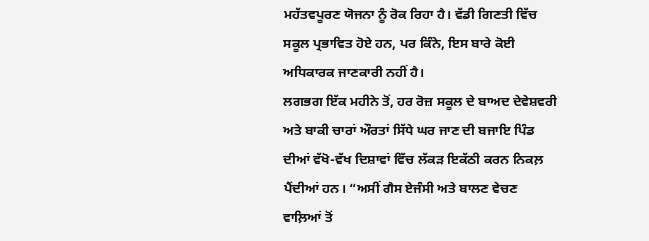ਮਹੱਤਵਪੂਰਣ ਯੋਜਨਾ ਨੂੰ ਰੋਕ ਰਿਹਾ ਹੈ। ਵੱਡੀ ਗਿਣਤੀ ਵਿੱਚ ਸਕੂਲ ਪ੍ਰਭਾਵਿਤ ਹੋਏ ਹਨ, ਪਰ ਕਿੰਨੇ, ਇਸ ਬਾਰੇ ਕੋਈ ਅਧਿਕਾਰਕ ਜਾਣਕਾਰੀ ਨਹੀਂ ਹੈ।
ਲਗਭਗ ਇੱਕ ਮਹੀਨੇ ਤੋਂ, ਹਰ ਰੋਜ਼ ਸਕੂਲ ਦੇ ਬਾਅਦ ਦੇਵੇਸ਼ਵਰੀ ਅਤੇ ਬਾਕੀ ਚਾਰਾਂ ਔਰਤਾਂ ਸਿੱਧੇ ਘਰ ਜਾਣ ਦੀ ਬਜਾਇ ਪਿੰਡ ਦੀਆਂ ਵੱਖੋ-ਵੱਖ ਦਿਸ਼ਾਵਾਂ ਵਿੱਚ ਲੱਕੜ ਇਕੱਠੀ ਕਰਨ ਨਿਕਲ਼ ਪੈਂਦੀਆਂ ਹਨ। “ਅਸੀਂ ਗੈਸ ਏਜੰਸੀ ਅਤੇ ਬਾਲਣ ਵੇਚਣ ਵਾਲ਼ਿਆਂ ਤੋਂ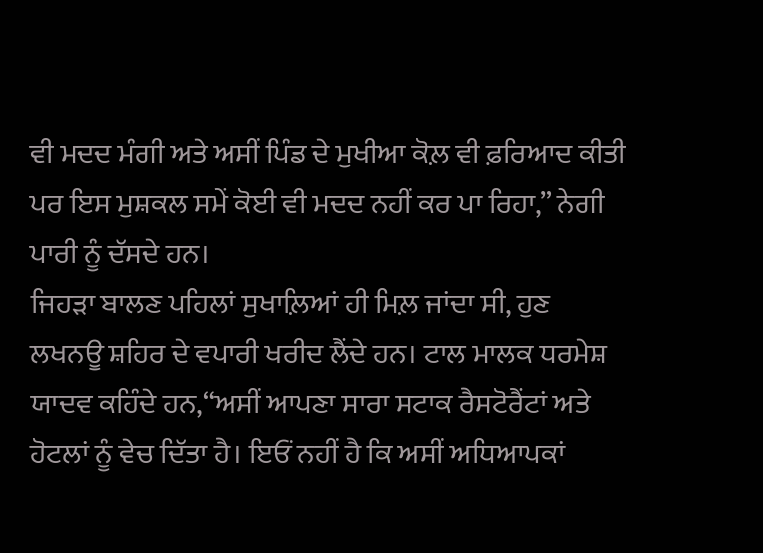ਵੀ ਮਦਦ ਮੰਗੀ ਅਤੇ ਅਸੀਂ ਪਿੰਡ ਦੇ ਮੁਖੀਆ ਕੋਲ਼ ਵੀ ਫ਼ਰਿਆਦ ਕੀਤੀ ਪਰ ਇਸ ਮੁਸ਼ਕਲ ਸਮੇਂ ਕੋਈ ਵੀ ਮਦਦ ਨਹੀਂ ਕਰ ਪਾ ਰਿਹਾ,” ਨੇਗੀ ਪਾਰੀ ਨੂੰ ਦੱਸਦੇ ਹਨ।
ਜਿਹੜਾ ਬਾਲਣ ਪਹਿਲਾਂ ਸੁਖਾਲ਼ਿਆਂ ਹੀ ਮਿਲ਼ ਜਾਂਦਾ ਸੀ, ਹੁਣ ਲਖਨਊ ਸ਼ਹਿਰ ਦੇ ਵਪਾਰੀ ਖਰੀਦ ਲੈਂਦੇ ਹਨ। ਟਾਲ ਮਾਲਕ ਧਰਮੇਸ਼ ਯਾਦਵ ਕਹਿੰਦੇ ਹਨ,“ਅਸੀਂ ਆਪਣਾ ਸਾਰਾ ਸਟਾਕ ਰੈਸਟੋਰੈਂਟਾਂ ਅਤੇ ਹੋਟਲਾਂ ਨੂੰ ਵੇਚ ਦਿੱਤਾ ਹੈ। ਇਓਂ ਨਹੀਂ ਹੈ ਕਿ ਅਸੀਂ ਅਧਿਆਪਕਾਂ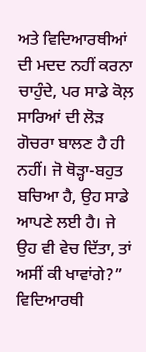ਅਤੇ ਵਿਦਿਆਰਥੀਆਂ ਦੀ ਮਦਦ ਨਹੀਂ ਕਰਨਾ ਚਾਹੁੰਦੇ, ਪਰ ਸਾਡੇ ਕੋਲ਼ ਸਾਰਿਆਂ ਦੀ ਲੋੜ ਗੋਚਰਾ ਬਾਲਣ ਹੈ ਹੀ ਨਹੀਂ। ਜੋ ਥੋੜ੍ਹਾ-ਬਹੁਤ ਬਚਿਆ ਹੈ, ਉਹ ਸਾਡੇ ਆਪਣੇ ਲਈ ਹੈ। ਜੇ ਉਹ ਵੀ ਵੇਚ ਦਿੱਤਾ, ਤਾਂ ਅਸੀਂ ਕੀ ਖਾਵਾਂਗੇ?”
ਵਿਦਿਆਰਥੀ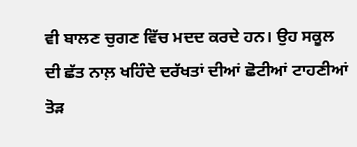ਵੀ ਬਾਲਣ ਚੁਗਣ ਵਿੱਚ ਮਦਦ ਕਰਦੇ ਹਨ। ਉਹ ਸਕੂਲ ਦੀ ਛੱਤ ਨਾਲ਼ ਖਹਿੰਦੇ ਦਰੱਖਤਾਂ ਦੀਆਂ ਛੋਟੀਆਂ ਟਾਹਣੀਆਂ ਤੋੜ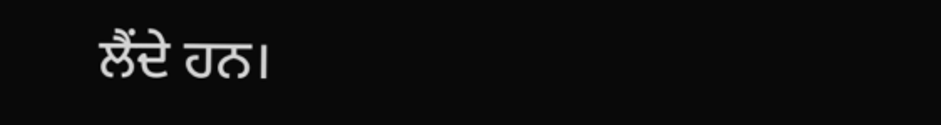ਲੈਂਦੇ ਹਨ।